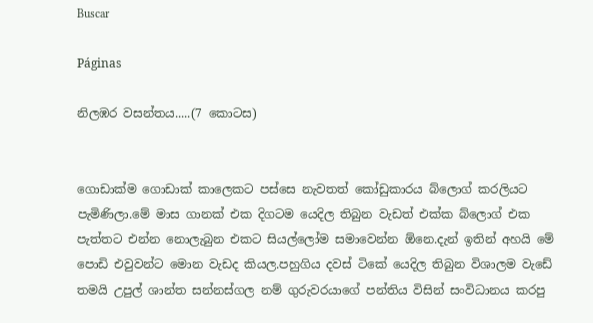Buscar

Páginas

නිලඹර වසන්තය.....(7 කොටස)


ගොඩාක්ම ගොඩාක් කාලෙකට පස්සෙ නැවතත් කෝඩුකාරය බ්ලොග් කරලියට පැමිණිලා.මේ මාස ගානක් එක දිගටම යෙදිල තිබුන වැඩත් එක්ක බ්ලොග් එක පැත්තට එන්න නොලැබුන එකට සියල්ලෝම සමාවෙන්න ඕනෙ.දැන් ඉතින් අහයි මේ පොඩි එවුවන්ට මොන වැඩද කියල.පහුගිය දවස් ටිකේ යෙදිල තිබුන විශාලම වැඩේ තමයි උපුල් ශාන්ත සන්නස්ගල නම් ගුරුවරයාගේ පන්තිය විසින් සංවිධානය කරපු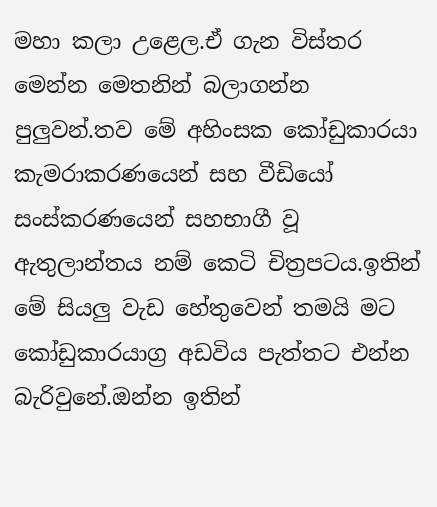මහා කලා උළෙල.ඒ ගැන විස්තර මෙන්න මෙතනින් බලාගන්න පුලුවන්.තව මේ අහිංසක කෝඩුකාරයා කැමරාකරණයෙන් සහ වීඩියෝ සංස්කරණයෙන් සහභාගී වූ ඇතුලාන්තය නම් කෙටි චිත්‍රපටය.ඉතින් මේ සියලු වැඩ හේතුවෙන් තමයි මට කෝඩුකාරයාග්‍ර අඩවිය පැත්තට එන්න බැරිවුනේ.ඔන්න ඉතින්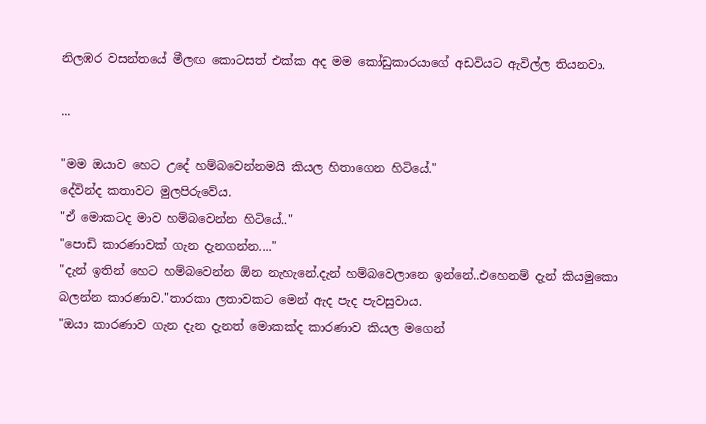නිලඹර වසන්තයේ මීලඟ කොටසත් එක්ක අද මම කෝඩුකාරයාගේ අඩවියට ඇවිල්ල තියනවා.

...

"මම ඔයාව හෙට උදේ හම්බවෙන්නමයි කියල හිතාගෙන හිටියේ."
දේවින්ද කතාවට මුලපිරුවේය.
"ඒ මොකටද මාව හම්බවෙන්න හිටියේ.."
"පොඩි කාරණාවක් ගැන දැනගන්න...."
"දැන් ඉතින් හෙට හම්බවෙන්න ඕන නැහැනේ.දැන් හම්බවෙලානෙ ඉන්නේ..එහෙනම් දැන් කියමුකො බලන්න කාරණාව."තාරකා ලතාවකට මෙන් ඇද පැද පැවසුවාය.
"ඔයා කාරණාව ගැන දැන දැනත් මොකක්ද කාරණාව කියල මගෙන්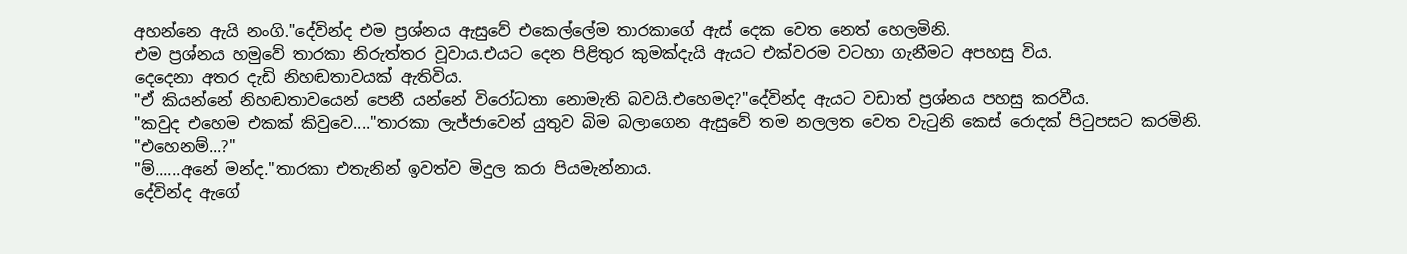අහන්නෙ ඇයි නංගි."දේවින්ද එම ප්‍රශ්නය ඇසුවේ එකෙල්ලේම තාරකාගේ ඇස් දෙක වෙත නෙත් හෙලමිනි.
එම ප්‍රශ්නය හමුවේ තාරකා නිරුත්තර වූවාය.එයට දෙන පිළිතුර කුමක්දැයි ඇයට එක්වරම වටහා ගැනීමට අපහසු විය.
දෙදෙනා අතර දැඩි නිහඬතාවයක් ඇතිවිය.
"ඒ කියන්නේ නිහඬතාවයෙන් පෙනී යන්නේ විරෝධතා නොමැති බවයි.එහෙමද?"දේවින්ද ඇයට වඩාත් ප්‍රශ්නය පහසු කරවීය.
"කවුද එහෙම එකක් කිවුවෙ...."තාරකා ලැජ්ජාවෙන් යුතුව බිම බලාගෙන ඇසුවේ තම නලලත වෙත වැටුනි කෙස් රොදක් පිටුපසට කරමිනි.
"එහෙනම්...?"
"ම්......අනේ මන්ද."තාරකා එතැනින් ඉවත්ව මිදුල කරා පියමැන්නාය.
දේවින්ද ඇගේ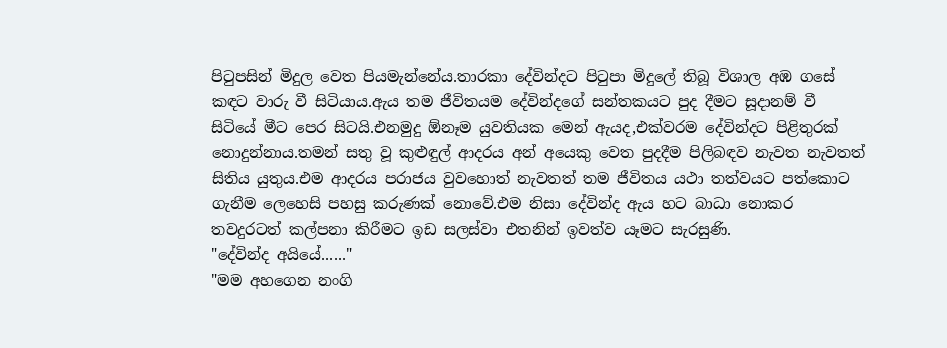පිටුපසින් මිදුල වෙත පියමැන්නේය.තාරකා දේවින්දට පිටුපා මිදුලේ තිබූ විශාල අඹ ගසේ කඳට වාරු වී සිටියාය.ඇය තම ජීවිතයම දේවින්දගේ සන්තකයට පුද දීමට සූදානම් වී සිටියේ මීට පෙර සිටයි.එනමුදු ඕනෑම යුවතියක මෙන් ඇයද,එක්වරම දේවින්දට පිළිතුරක් නොදුන්නාය.තමන් සතු වූ කුළුඳුල් ආදරය අන් අයෙකු වෙත පුදදීම පිලිබඳව නැවත නැවතත් සිතිය යුතුය.එම ආදරය පරාජය වුවහොත් නැවතත් තම ජීවිතය යථා තත්වයට පත්කොට ගැනීම ලෙහෙසි පහසු කරුණක් නොවේ.එම නිසා දේවින්ද ඇය හට බාධා නොකර තවදුරටත් කල්පනා කිරීමට ඉඩ සලස්වා එතනින් ඉවත්ව යෑමට සැරසුණි.
"දේවින්ද අයියේ......"
"මම අහගෙන නංගි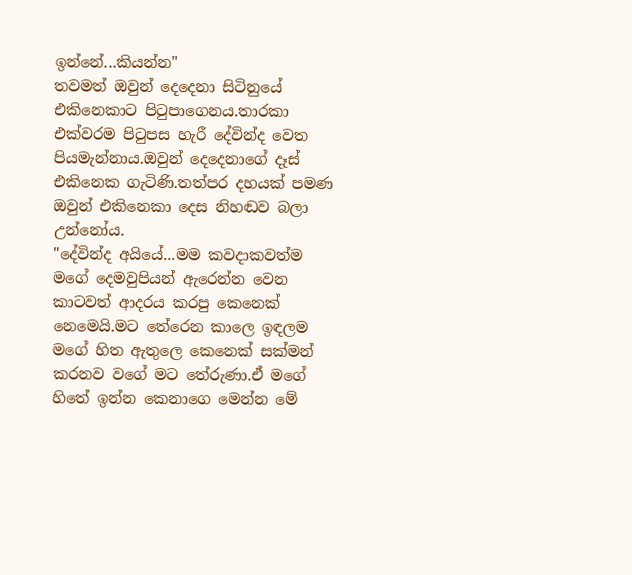ඉන්නේ...කියන්න"
තවමත් ඔවුන් දෙදෙනා සිටිනුයේ එකිනෙකාට පිටුපාගෙනය.තාරකා එක්වරම පිටුපස හැරී දේවින්ද වෙත පියමැන්නාය.ඔවුන් දෙදෙනාගේ දෑස් එකිනෙක ගැටිණි.තත්පර දහයක් පමණ ඔවුන් එකිනෙකා දෙස නිහඬව බලා උන්නෝය.
"දේවින්ද අයියේ...මම කවදාකවත්ම මගේ දෙමවුපියන් ඇරෙන්න වෙන කාටවත් ආදරය කරපු කෙනෙක් නෙමෙයි.මට තේරෙන කාලෙ ඉඳලම මගේ හිත ඇතුලෙ කෙනෙක් සක්මන් කරනව වගේ මට තේරුණා.ඒ මගේ හිතේ ඉන්න කෙනාගෙ මෙන්න මේ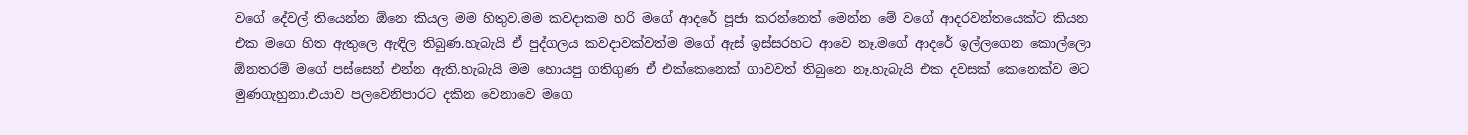වගේ දේවල් තියෙන්න ඕනෙ කියල මම හිතුව.මම කවදාකම හරි මගේ ආදරේ පූජා කරන්නෙත් මෙන්න මේ වගේ ආදරවන්තයෙක්ට කියන එක මගෙ හිත ඇතුලෙ ඇඳිල තිබුණ.හැබැයි ඒ පුද්ගලය කවදාවක්වත්ම මගේ ඇස් ඉස්සරහට ආවෙ නෑ.මගේ ආදරේ ඉල්ලගෙන කොල්ලො ඕනතරම් මගේ පස්සෙන් එන්න ඇති.හැබැයි මම හොයපු ගතිගුණ ඒ එක්කෙනෙක් ගාවවත් තිබුනෙ නෑ.හැබැයි එක දවසක් කෙනෙක්ව මට මුණගැහුනා.එයාව පලවෙනිපාරට දකින වෙනාවෙ මගෙ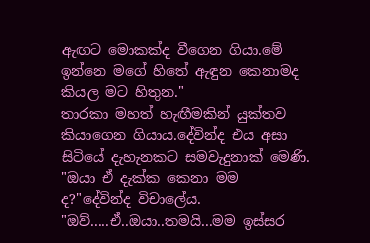ඇඟට මොකක්ද වීගෙන ගියා.මේ ඉන්නෙ මගේ හිතේ ඇඳුන කෙනාමද කියල මට හිතුන."
තාරකා මහත් හැඟීමකින් යුක්තව කියාගෙන ගියාය.දේවින්ද එය අසා සිටියේ දැහැනකට සමවැදුනාක් මෙණි.
"ඔයා ඒ දැක්ක කෙනා මම ද?"දේවින්ද විචාලේය.
"ඔව්.....ඒ..ඔයා..තමයි...මම ඉස්සර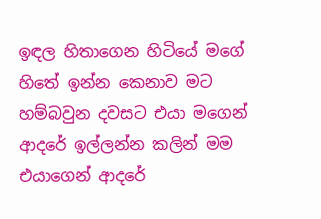ඉඳල හිතාගෙන හිටියේ මගේ හිතේ ඉන්න කෙනාව මට හම්බවුන දවසට එයා මගෙන් ආදරේ ඉල්ලන්න කලින් මම එයාගෙන් ආදරේ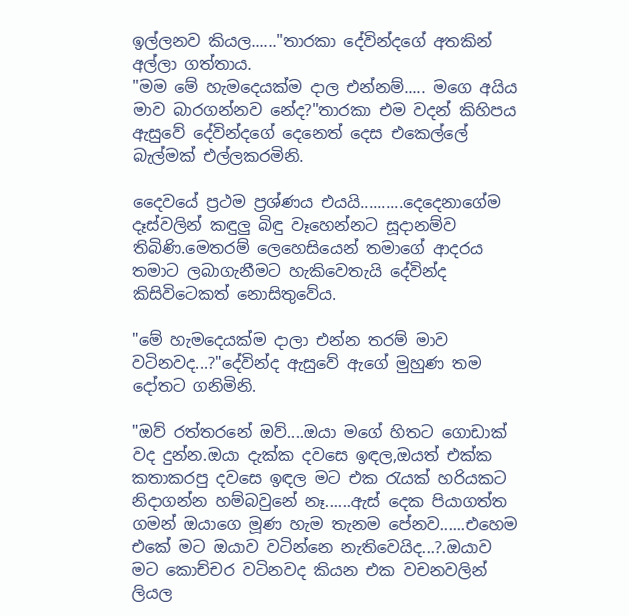ඉල්ලනව කියල......"තාරකා දේවින්දගේ අතකින් අල්ලා ගත්තාය.
"මම මේ හැමදෙයක්ම දාල එන්නම්..... මගෙ අයිය මාව බාරගන්නව නේද?"තාරකා එම වදන් කිහිපය ඇසුවේ දේවින්දගේ දෙනෙත් දෙස එකෙල්ලේ බැල්මක් එල්ලකරමිනි.

දෛවයේ ප්‍රථම ප්‍රශ්ණය එයයි..........දෙදෙනාගේම දෑස්වලින් කඳුලු බිඳු වෑහෙන්නට සූදානම්ව තිබිණි.මෙතරම් ලෙහෙසියෙන් තමාගේ ආදරය තමාට ලබාගැනීමට හැකිවෙතැයි දේවින්ද කිසිවිටෙකත් නොසිතුවේය.

"මේ හැමදෙයක්ම දාලා එන්න තරම් මාව වටිනවද...?"දේවින්ද ඇසුවේ ඇගේ මුහුණ තම දෝතට ගනිමිනි.

"ඔව් රත්තරනේ ඔව්....ඔයා මගේ හිතට ගොඩාක් වද දුන්න.ඔයා දැක්ක දවසෙ ඉඳල,ඔයත් එක්ක කතාකරපු දවසෙ ඉඳල මට එක රැයක් හරියකට නිදාගන්න හම්බවුනේ නෑ......ඇස් දෙක පියාගත්ත ගමන් ඔයාගෙ මූණ හැම තැනම පේනව......එහෙම එකේ මට ඔයාව වටින්නෙ නැතිවෙයිද...?.ඔයාව මට කොච්චර වටිනවද කියන එක වචනවලින් ලියල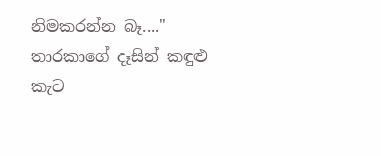නිමකරන්න බෑ...."
තාරකාගේ දෑසින් කඳුළු කැට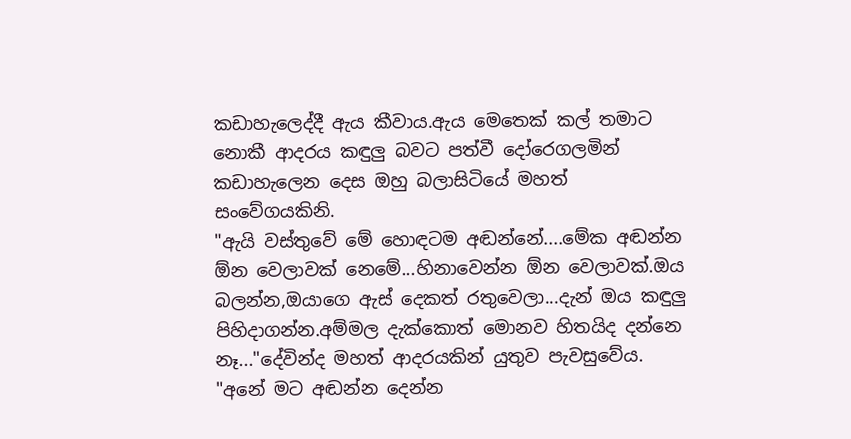කඩාහැලෙද්දී ඇය කීවාය.ඇය මෙතෙක් කල් තමාට නොකී ආදරය කඳුලු බවට පත්වී දෝරෙගලමින් කඩාහැලෙන දෙස ඔහු බලාසිටියේ මහත් සංවේගයකිනි.
"ඇයි වස්තුවේ මේ හොඳටම අඬන්නේ....මේක අඬන්න ඕන වෙලාවක් නෙමේ...හිනාවෙන්න ඕන වෙලාවක්.ඔය බලන්න,ඔයාගෙ ඇස් දෙකත් රතුවෙලා...දැන් ඔය කඳුලු පිහිදාගන්න.අම්මල දැක්කොත් මොනව හිතයිද දන්නෙ නෑ..."දේවින්ද මහත් ආදරයකින් යුතුව පැවසුවේය.
"අනේ මට අඬන්න දෙන්න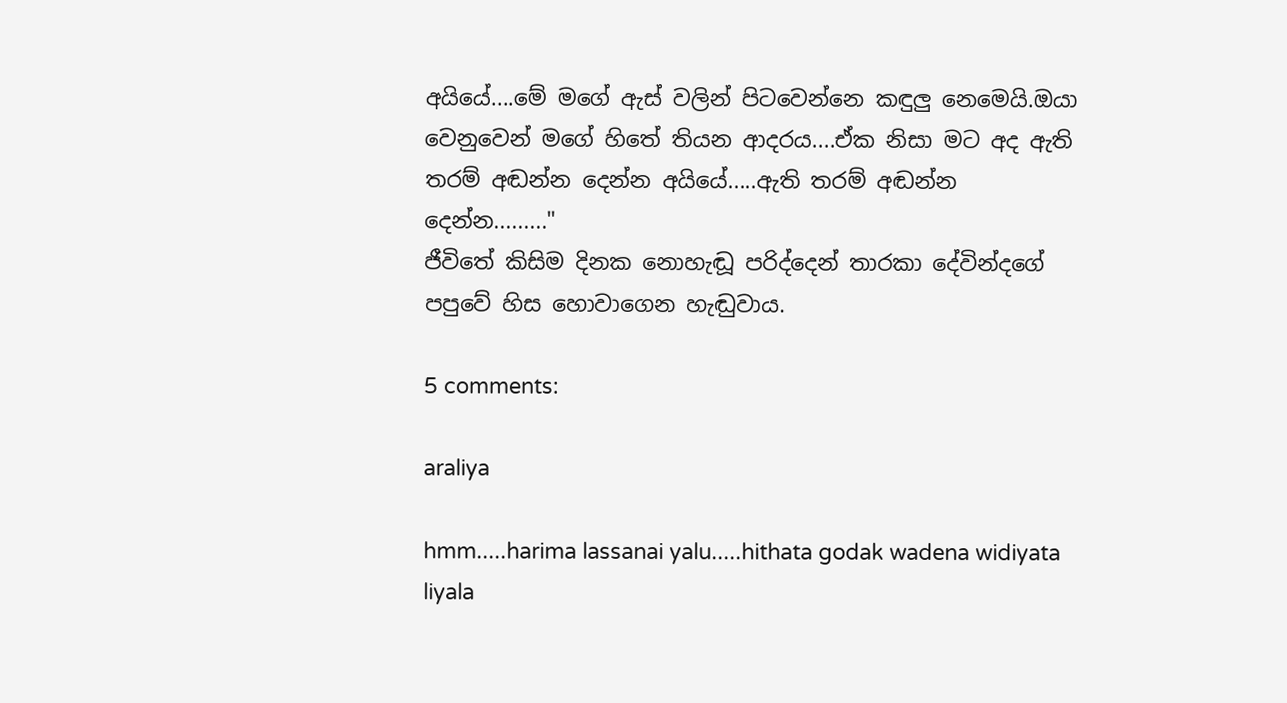අයියේ....මේ මගේ ඇස් වලින් පිටවෙන්නෙ කඳුලු නෙමෙයි.ඔයා වෙනුවෙන් මගේ හිතේ තියන ආදරය....ඒක නිසා මට අද ඇති තරම් අඬන්න දෙන්න අයියේ.....ඇති තරම් අඬන්න දෙන්න........."
ජීවිතේ කිසිම දිනක නොහැඬූ පරිද්දෙන් තාරකා දේවින්දගේ පපුවේ හිස හොවාගෙන හැඬුවාය.

5 comments:

araliya

hmm.....harima lassanai yalu.....hithata godak wadena widiyata liyala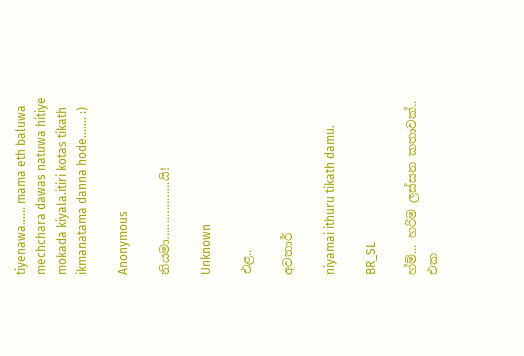tiyenawa...... mama eth baluwa mechchara dawas natuwa hitiye mokada kiyala.itiri kotas tikath ikmanatama danna hode....... :)

Anonymous

නියමා..................යි!

Unknown

එළ..

අවතාර්

niyamai ithuru tikath damu.

BR_SL

හ්ම්... හරිම ලස්සන කතාවක්.. එක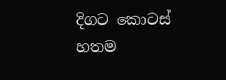දිගට කොටස් හතම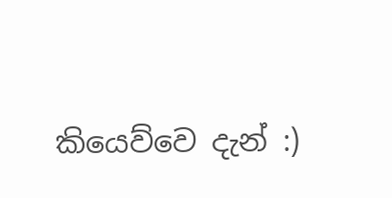කියෙව්වෙ දැන් :)